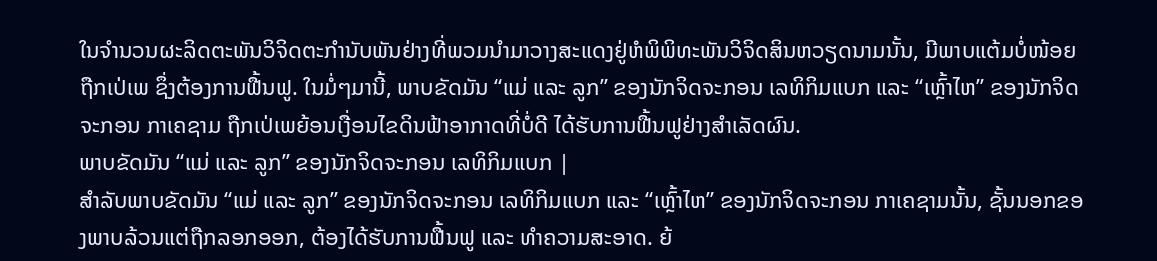ໃນຈຳນວນຜະລິດຕະພັນວິຈິດຕະກຳນັບພັນຢ່າງທີ່ພວມນຳມາວາງສະແດງຢູ່ຫໍພິພິທະພັນວິຈິດສິນຫວຽດນາມນັ້ນ, ມີພາບແຕ້ມບໍ່ໜ້ອຍຖືກເປ່ເພ ຊຶ່ງຕ້ອງການຟື້ນຟູ. ໃນມໍ່ໆມານີ້, ພາບຂັດມັນ “ແມ່ ແລະ ລູກ” ຂອງນັກຈິດຈະກອນ ເລທິກິມແບກ ແລະ “ເຫຼົ້າໄຫ” ຂອງນັກຈິດຈະກອນ ກາເຄຊາມ ຖືກເປ່ເພຍ້ອນເງື່ອນໄຂດິນຟ້າອາກາດທີ່ບໍ່ດີ ໄດ້ຮັບການຟື້ນຟູຢ່າງສຳເລັດຜົນ.
ພາບຂັດມັນ “ແມ່ ແລະ ລູກ” ຂອງນັກຈິດຈະກອນ ເລທິກິມແບກ |
ສຳລັບພາບຂັດມັນ “ແມ່ ແລະ ລູກ” ຂອງນັກຈິດຈະກອນ ເລທິກິມແບກ ແລະ “ເຫຼົ້າໄຫ” ຂອງນັກຈິດຈະກອນ ກາເຄຊາມນັ້ນ, ຊັ້ນນອກຂອງພາບລ້ວນແຕ່ຖືກລອກອອກ, ຕ້ອງໄດ້ຮັບການຟື້ນຟູ ແລະ ທຳຄວາມສະອາດ. ຍ້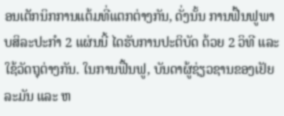ອນເຕັກນິກການແຕ້ມທີ່ແຕກຕ່າງກັນ, ດັ່ງນັ້ນ ການຟື້ນຟູພາບສິລະປະກຳ 2 ແຜ່ນນີ້ ໄດຮັບການປະຕິບັດ ດ້ວຍ 2 ວິທີ ແລະ ໃຊ້ວັດຖຸຕ່າງກັນ. ໃນການຟື້ນຟູ, ບັນດາຜູ້ຊ່ຽວຊານຂອງເຢັຍລະມັນ ແລະ ຫ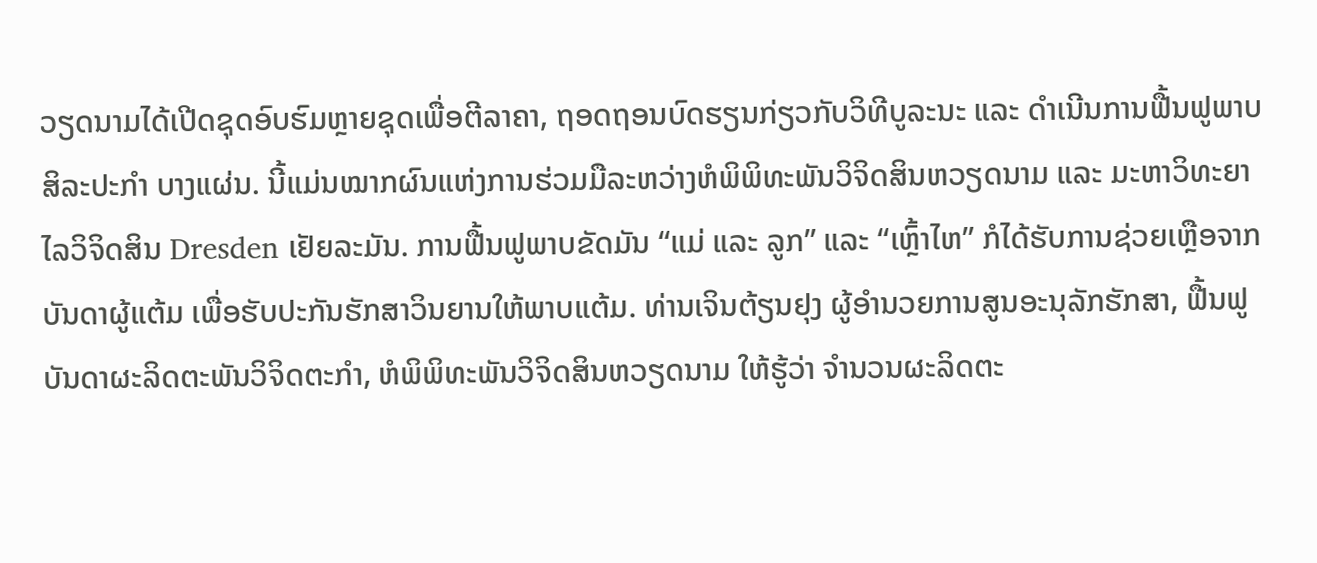ວຽດນາມໄດ້ເປີດຊຸດອົບຮົມຫຼາຍຊຸດເພື່ອຕີລາຄາ, ຖອດຖອນບົດຮຽນກ່ຽວກັບວິທີບູລະນະ ແລະ ດຳເນີນການຟື້ນຟູພາບສິລະປະກຳ ບາງແຜ່ນ. ນີ້ແມ່ນໝາກຜົນແຫ່ງການຮ່ວມມືລະຫວ່າງຫໍພິພິທະພັນວິຈິດສິນຫວຽດນາມ ແລະ ມະຫາວິທະຍາໄລວິຈິດສິນ Dresden ເຢັຍລະມັນ. ການຟື້ນຟູພາບຂັດມັນ “ແມ່ ແລະ ລູກ” ແລະ “ເຫຼົ້າໄຫ” ກໍໄດ້ຮັບການຊ່ວຍເຫຼືອຈາກບັນດາຜູ້ແຕ້ມ ເພື່ອຮັບປະກັນຮັກສາວິນຍານໃຫ້ພາບແຕ້ມ. ທ່ານເຈິນຕ້ຽນຢຸງ ຜູ້ອຳນວຍການສູນອະນຸລັກຮັກສາ, ຟື້ນຟູບັນດາຜະລິດຕະພັນວິຈິດຕະກຳ, ຫໍພິພິທະພັນວິຈິດສິນຫວຽດນາມ ໃຫ້ຮູ້ວ່າ ຈຳນວນຜະລິດຕະ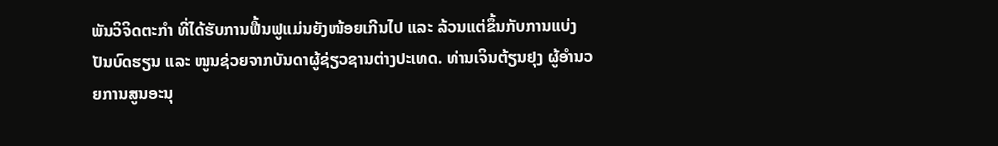ພັນວິຈິດຕະກຳ ທີ່ໄດ້ຮັບການຟື້ນຟູແມ່ນຍັງໜ້ອຍເກີນໄປ ແລະ ລ້ວນແຕ່ຂຶ້ນກັບການແບ່ງປັນບົດຮຽນ ແລະ ໜູນຊ່ວຍຈາກບັນດາຜູ້ຊ່ຽວຊານຕ່າງປະເທດ. ທ່ານເຈິນຕ້ຽນຢຸງ ຜູ້ອຳນວຍການສູນອະນຸ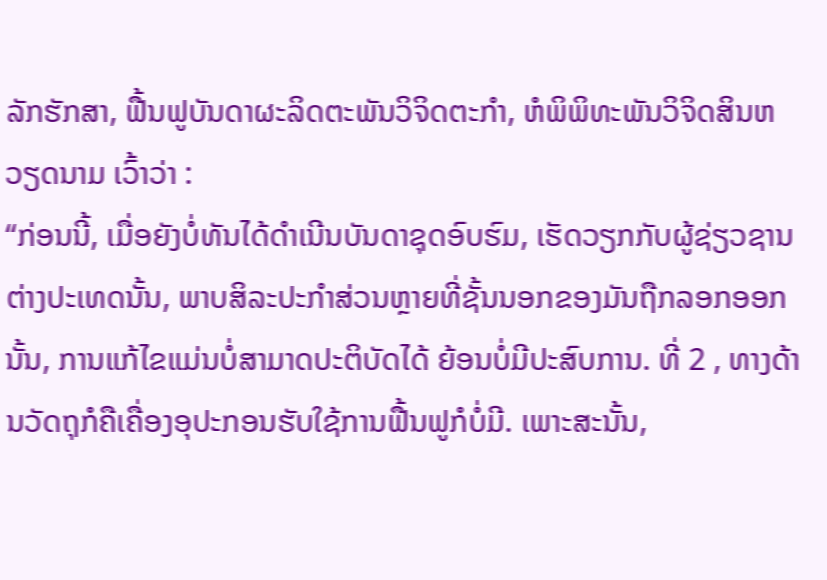ລັກຮັກສາ, ຟື້ນຟູບັນດາຜະລິດຕະພັນວິຈິດຕະກຳ, ຫໍພິພິທະພັນວິຈິດສິນຫວຽດນາມ ເວົ້າວ່າ :
“ກ່ອນນີ້, ເມື່ອຍັງບໍ່ທັນໄດ້ດຳເນີນບັນດາຊຸດອົບຮົມ, ເຮັດວຽກກັບຜູ້ຊ່ຽວຊານຕ່າງປະເທດນັ້ນ, ພາບສິລະປະກຳສ່ວນຫຼາຍທີ່ຊັ້ນນອກຂອງມັນຖືກລອກອອກນັ້ນ, ການແກ້ໄຂແມ່ນບໍ່ສາມາດປະຕິບັດໄດ້ ຍ້ອນບໍ່ມີປະສົບການ. ທີ່ 2 , ທາງດ້ານວັດຖຸກໍຄືເຄື່ອງອຸປະກອນຮັບໃຊ້ການຟື້ນຟູກໍບໍ່ມີ. ເພາະສະນັ້ນ,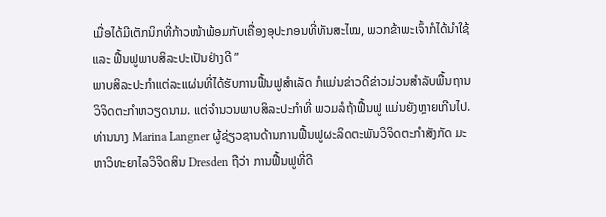ເມື່ອໄດ້ມີເຕັກນິກທີ່ກ້າວໜ້າພ້ອມກັບເຄື່ອງອຸປະກອນທີ່ທັນສະໄໝ, ພວກຂ້າພະເຈົ້າກໍໄດ້ນຳໃຊ້ ແລະ ຟື້ນຟູພາບສິລະປະເປັນຢ່າງດີ ”
ພາບສິລະປະກຳແຕ່ລະແຜ່ນທີ່ໄດ້ຮັບການຟື້ນຟູສຳເລັດ ກໍແມ່ນຂ່າວດີຂ່າວມ່ວນສຳລັບພື້ນຖານວິຈິດຕະກຳຫວຽດນາມ. ແຕ່ຈຳນວນພາບສິລະປະກຳທີ່ ພວມລໍຖ້າຟື້ນຟູ ແມ່ນຍັງຫຼາຍເກີນໄປ. ທ່ານນາງ Marina Langner ຜູ້ຊ່ຽວຊານດ້ານການຟື້ນຟູຜະລິດຕະພັນວິຈິດຕະກຳສັງກັດ ມະຫາວິທະຍາໄລວິຈິດສິນ Dresden ຖືວ່າ ການຟື້ນຟູທີ່ດີ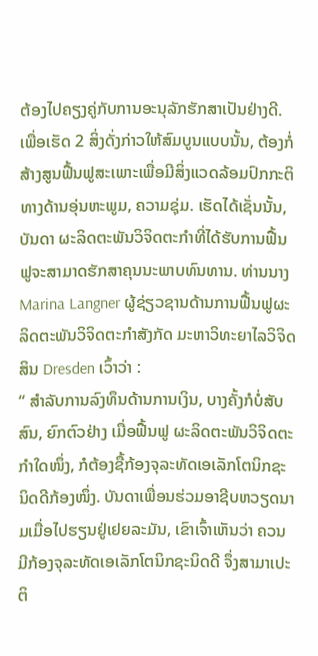ຕ້ອງໄປຄຽງຄູ່ກັບການອະນຸລັກຮັກສາເປັນຢ່າງດີ. ເພື່ອເຮັດ 2 ສິ່ງດັ່ງກ່າວໃຫ້ສົມບູນແບບນັ້ນ, ຕ້ອງກໍ່ສ້າງສູນຟື້ນຟູສະເພາະເພື່ອມີສິ່ງແວດລ້ອມປົກກະຕິທາງດ້ານອຸ່ນຫະພູມ, ຄວາມຊຸ່ມ. ເຮັດໄດ້ເຊັ່ນນັ້ນ, ບັນດາ ຜະລິດຕະພັນວິຈິດຕະກຳທີ່ໄດ້ຮັບການຟື້ນຟູຈະສາມາດຮັກສາຄຸນນະພາບທົນທານ. ທ່ານນາງ Marina Langner ຜູ້ຊ່ຽວຊານດ້ານການຟື້ນຟູຜະລິດຕະພັນວິຈິດຕະກຳສັງກັດ ມະຫາວິທະຍາໄລວິຈິດສິນ Dresden ເວົ້າວ່າ :
“ ສຳລັບການລົງທຶນດ້ານການເງິນ, ບາງຄັ້ງກໍບໍ່ສັບສົນ, ຍົກຕົວຢ່າງ ເມື່ອຟື້ນຟູ ຜະລິດຕະພັນວິຈິດຕະກຳໃດໜຶ່ງ, ກໍຕ້ອງຊື້ກ້ອງຈຸລະທັດເອເລັກໂຕນິກຊະນິດດີກ້ອງໜຶ່ງ. ບັນດາເພື່ອນຮ່ວມອາຊີບຫວຽດນາມເມື່ອໄປຮຽນຢູ່ເຢຍລະມັນ, ເຂົາເຈົ້າເຫັນວ່າ ຄວນມີກ້ອງຈຸລະທັດເອເລັກໂຕນິກຊະນິດດີ ຈຶ່ງສາມາເປະຕິ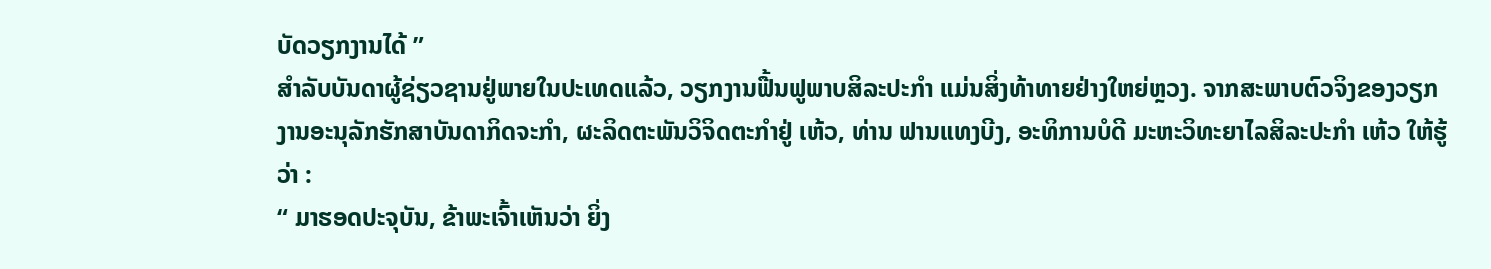ບັດວຽກງານໄດ້ ”
ສຳລັບບັນດາຜູ້ຊ່ຽວຊານຢູ່ພາຍໃນປະເທດແລ້ວ, ວຽກງານຟື້ນຟູພາບສິລະປະກຳ ແມ່ນສິ່ງທ້າທາຍຢ່າງໃຫຍ່ຫຼວງ. ຈາກສະພາບຕົວຈິງຂອງວຽກງານອະນຸລັກຮັກສາບັນດາກິດຈະກຳ, ຜະລິດຕະພັນວິຈິດຕະກຳຢູ່ ເຫ້ວ, ທ່ານ ຟານແທງບີງ, ອະທິການບໍດີ ມະຫະວິທະຍາໄລສິລະປະກຳ ເຫ້ວ ໃຫ້ຮູ້ວ່າ :
“ ມາຮອດປະຈຸບັນ, ຂ້າພະເຈົ້າເຫັນວ່າ ຍິ່ງ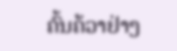ຄົ້ນຄ້ວາຢ່າງ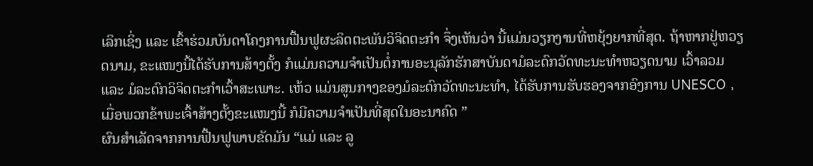ເລິກເຊິ່ງ ແລະ ເຂົ້າຮ່ວມບັນດາໂຄງການຟື້ນຟູຜະລິດຕະພັນວິຈິດຕະກຳ ຈຶ່ງເຫັນວ່າ ນີ້ແມ່ນວຽກງານທີ່ຫຍຸ້ງຍາກທີ່ສຸດ. ຖ້າຫາກຢູ່ຫວຽດນາມ, ຂະແໜງນີ້ໄດ້ຮັບການສ້າງຕັ້ງ ກໍແມ່ນຄວາມຈຳເປັນຕໍ່ການອະນຸລັກຮັກສາບັນດາມໍລະດົກວັດທະນະທຳຫວຽດນາມ ເວົ້າລວມ ແລະ ມໍລະດົກວິຈິດຕະກຳເວົ້າສະເພາະ. ເຫ້ວ ແມ່ນສູນກາງຂອງມໍລະດົກວັດທະນະທຳ, ໄດ້ຮັບການຮັບຮອງຈາກອົງການ UNESCO , ເມື່ອພວກຂ້າພະເຈົ້າສ້າງຕັ້ງຂະແໜງນີ້ ກໍມີຄວາມຈຳເປັນທີ່ສຸດໃນອະນາຄົດ ”
ຜົນສຳເລັດຈາກການຟື້ນຟູພາບຂັດມັນ “ແມ່ ແລະ ລູ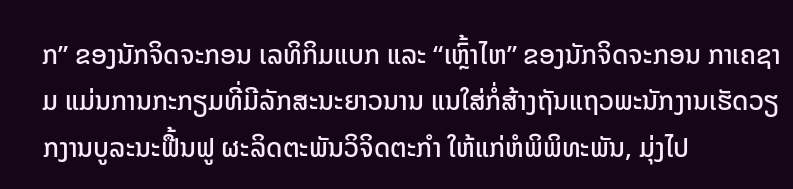ກ” ຂອງນັກຈິດຈະກອນ ເລທິກິມແບກ ແລະ “ເຫຼົ້າໄຫ” ຂອງນັກຈິດຈະກອນ ກາເຄຊາມ ແມ່ນການກະກຽມທີ່ມີລັກສະນະຍາວນານ ແນໃສ່ກໍ່ສ້າງຖັນແຖວພະນັກງານເຮັດວຽກງານບູລະນະຟື້ນຟູ ຜະລິດຕະພັນວິຈິດຕະກຳ ໃຫ້ແກ່ຫໍພິພິທະພັນ, ມຸ່ງໄປ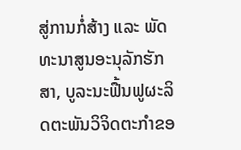ສູ່ການກໍ່ສ້າງ ແລະ ພັດທະນາສູນອະນຸລັກຮັກສາ, ບູລະນະຟື້ນຟູຜະລິດຕະພັນວິຈິດຕະກຳຂອ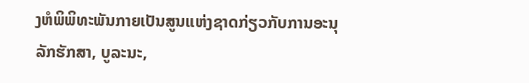ງຫໍພິພິທະພັນກາຍເປັນສູນແຫ່ງຊາດກ່ຽວກັບການອະນຸລັກຮັກສາ, ບູລະນະ,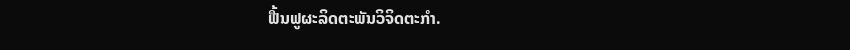ຟື້ນຟູຜະລິດຕະພັນວິຈິດຕະກຳ.